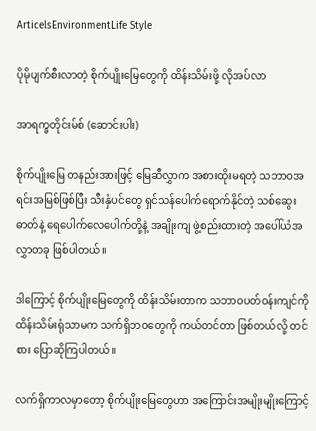ArticelsEnvironmentLife Style

ပိုမိုပျက်စီးလာတဲ့ စိုက်ပျိုးမြေတွေကို ထိန်းသိမ်းဖို့ လိုအပ်လာ

အာရက္ခတိုင်းမ်စ် (ဆောင်းပါး)

စိုက်ပျိုးမြေ တနည်းအားဖြင့် မြေဆီလွှာက အစားထိုးမရတဲ့ သဘာဝအရင်းအမြစ်ဖြစ်ပြီး သီးနှံပင်တွေ ရှင်သန်ပေါက်ရောက်နိုင်တဲ့ သစ်ဆွေးဓာတ်နဲ့ ရေပေါက်လေပေါက်တို့နဲ့ အချိုးကျ ဖွဲ့စည်းထားတဲ့ အပေါ်ယံအလွှာတခု ဖြစ်ပါတယ်။

ဒါကြောင့် စိုက်ပျိုးမြေတွေကို ထိန်းသိမ်းတာက သဘာဝပတ်ဝန်းကျင်ကို ထိန်းသိမ်းရုံသာမက သက်ရှိဘဝတွေကို ကယ်တင်တာ ဖြစ်တယ်လို့ တင်စား ပြောဆိုကြပါတယ်။

လက်ရှိကာလမှာတော့ စိုက်ပျိုးမြေတွေဟာ အကြောင်းအမျိုးမျိုးကြောင့်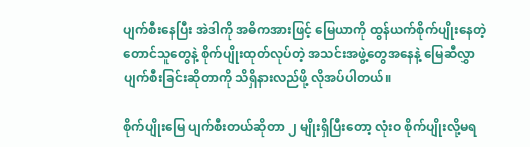ပျက်စီးနေပြီး အဲဒါကို အဓိကအားဖြင့် မြေယာကို ထွန်ယက်စိုက်ပျိုးနေတဲ့ တောင်သူတွေနဲ့ စိုက်ပျိုးထုတ်လုပ်တဲ့ အသင်းအဖွဲ့တွေအနေနဲ့ မြေဆီလွှာပျက်စီးခြင်းဆိုတာကို သိရှိနားလည်ဖို့ လိုအပ်ပါတယ်။

စိုက်ပျိုးမြေ ပျက်စီးတယ်ဆိုတာ ၂ မျိုးရှိပြီးတော့ လုံးဝ စိုက်ပျိုးလို့မရ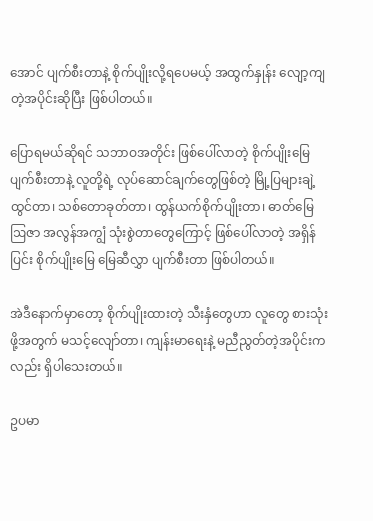အောင် ပျက်စီးတာနဲ့ စိုက်ပျိုးလို့ရပေမယ့် အထွက်နှုန်း လျော့ကျတဲ့အပိုင်းဆိုပြီး ဖြစ်ပါတယ်။

ပြောရမယ်ဆိုရင် သဘာဝအတိုင်း ဖြစ်ပေါ်လာတဲ့ စိုက်ပျိုးမြေ ပျက်စီးတာနဲ့ လူတို့ရဲ့ လုပ်ဆောင်ချက်တွေဖြစ်တဲ့ မြို့ပြများချဲ့ထွင်တာ၊ သစ်တောခုတ်တာ၊ ထွန်ယက်စိုက်ပျိုးတာ၊ ဓာတ်မြေဩဇာ အလွန်အကျွံ သုံးစွဲတာတွေကြောင့် ဖြစ်ပေါ်လာတဲ့ အရှိန်ပြင်း စိုက်ပျိုးမြေ မြေဆီလွှာ ပျက်စီးတာ ဖြစ်ပါတယ်။

အဲဒီနောက်မှာတော့ စိုက်ပျိုးထားတဲ့ သီးနှံတွေဟာ လူတွေ စားသုံးဖို့အတွက် မသင့်လျော်တာ၊ ကျန်းမာရေးနဲ့ မညီညွတ်တဲ့အပိုင်းကလည်း ရှိပါသေးတယ်။

ဥပမာ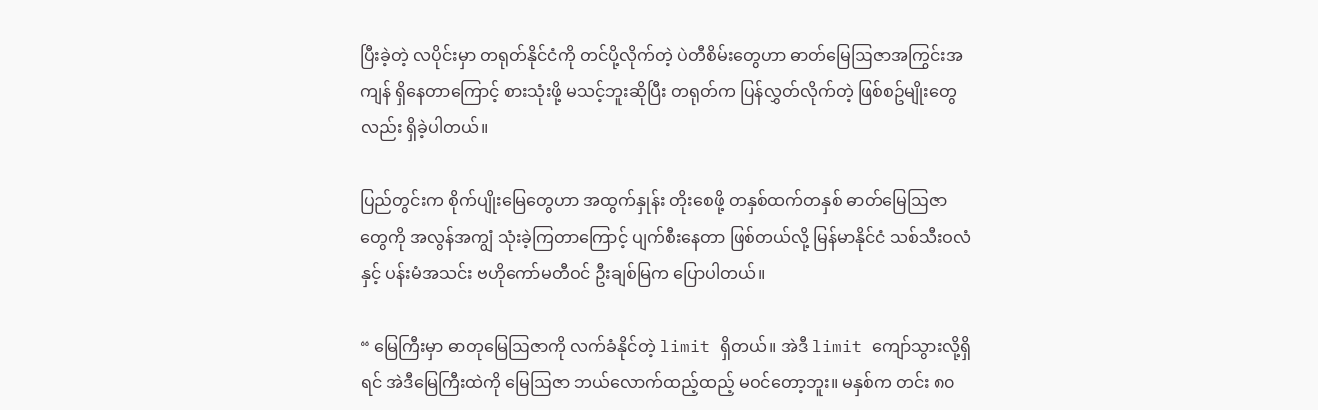ပြီးခဲ့တဲ့ လပိုင်းမှာ တရုတ်နိုင်ငံကို တင်ပို့လိုက်တဲ့ ပဲတီစိမ်းတွေဟာ ဓာတ်မြေဩဇာအကြွင်းအကျန် ရှိနေတာကြောင့် စားသုံးဖို့ မသင့်ဘူးဆိုပြီး တရုတ်က ပြန်လွှတ်လိုက်တဲ့ ဖြစ်စဥ်မျိုးတွေလည်း ရှိခဲ့ပါတယ်။

ပြည်တွင်းက စိုက်ပျိုးမြေတွေဟာ အထွက်နှုန်း တိုးစေဖို့ တနှစ်ထက်တနှစ် ဓာတ်မြေဩဇာတွေကို အလွန်အကျွံ သုံးခဲ့ကြတာကြောင့် ပျက်စီးနေတာ ဖြစ်တယ်လို့ မြန်မာနိုင်ငံ သစ်သီးဝလံနှင့် ပန်းမံအသင်း ဗဟိုကော်မတီဝင် ဦးချစ်မြက ပြောပါတယ်။

“ မြေကြီးမှာ ဓာတုမြေဩဇာကို လက်ခံနိုင်တဲ့ limit ရှိတယ်။ အဲဒီ limit ကျော်သွားလို့ရှိရင် အဲဒီမြေကြီးထဲကို မြေဩဇာ ဘယ်လောက်ထည့်ထည့် မဝင်တော့ဘူး။ မနှစ်က တင်း ၈၀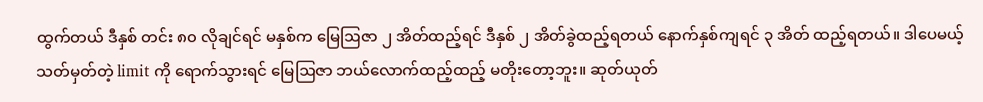ထွက်တယ် ဒီနှစ် တင်း ၈၀ လိုချင်ရင် မနှစ်က မြေဩဇာ ၂ အိတ်ထည့်ရင် ဒီနှစ် ၂ အိတ်ခွဲထည့်ရတယ် နောက်နှစ်ကျရင် ၃ အိတ် ထည့်ရတယ်။ ဒါပေမယ့် သတ်မှတ်တဲ့ limit ကို ရောက်သွားရင် မြေဩဇာ ဘယ်လောက်ထည့်ထည့် မတိုးတော့ဘူး။ ဆုတ်ယုတ်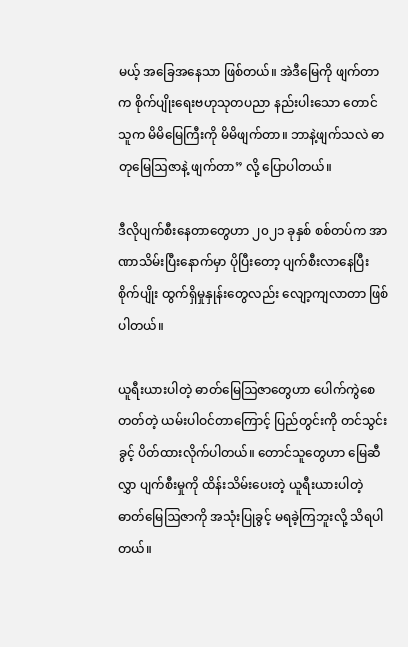မယ့် အခြေအနေသာ ဖြစ်တယ်။ အဲဒီမြေကို ဖျက်တာက စိုက်ပျိုးရေးဗဟုသုတပညာ နည်းပါးသော တောင်သူက မိမိမြေကြီးကို မိမိဖျက်တာ။ ဘာနဲ့ဖျက်သလဲ ဓာတုမြေဩဇာနဲ့ ဖျက်တာ” လို့ ပြောပါတယ်။

ဒီလိုပျက်စီးနေတာတွေဟာ ၂၀၂၁ ခုနှစ် စစ်တပ်က အာဏာသိမ်းပြီးနောက်မှာ ပိုပြီးတော့ ပျက်စီးလာနေပြီး စိုက်ပျိုး ထွက်ရှိမှုနှုန်းတွေလည်း လျော့ကျလာတာ ဖြစ်ပါတယ်။

ယူရီးယားပါတဲ့ ဓာတ်မြေဩဇာတွေဟာ ပေါက်ကွဲစေတတ်တဲ့ ယမ်းပါဝင်တာကြောင့် ပြည်တွင်းကို တင်သွင်းခွင့် ပိတ်ထားလိုက်ပါတယ်။ တောင်သူတွေဟာ မြေဆီလွှာ ပျက်စီးမှုကို ထိန်းသိမ်းပေးတဲ့ ယူရီးယားပါတဲ့ ဓာတ်မြေဩဇာကို အသုံးပြုခွင့် မရခဲ့ကြဘူးလို့ သိရပါတယ်။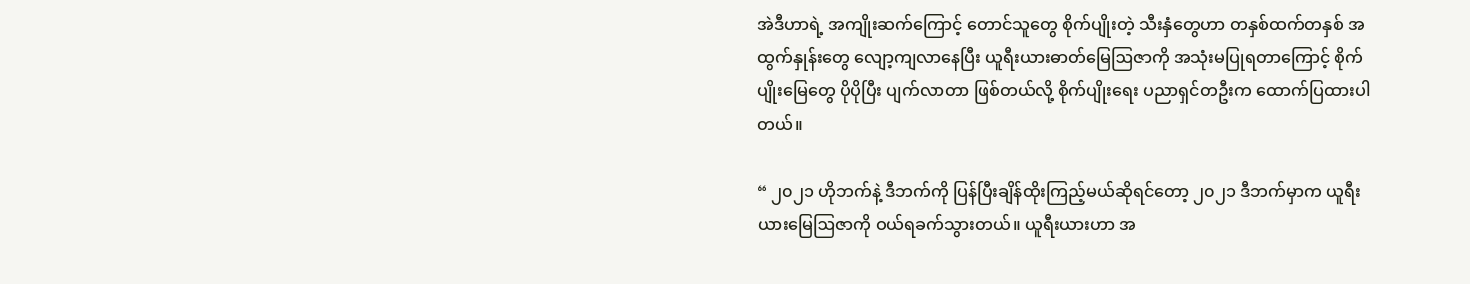အဲဒီဟာရဲ့ အကျိုးဆက်ကြောင့် တောင်သူတွေ စိုက်ပျိုးတဲ့ သီးနှံတွေဟာ တနှစ်ထက်တနှစ် အထွက်နှုန်းတွေ လျော့ကျလာနေပြီး ယူရီးယားဓာတ်မြေဩဇာကို အသုံးမပြုရတာကြောင့် စိုက်ပျိုးမြေတွေ ပိုပိုပြီး ပျက်လာတာ ဖြစ်တယ်လို့ စိုက်ပျိုးရေး ပညာရှင်တဦးက ထောက်ပြထားပါတယ်။

“ ၂၀၂၁ ဟိုဘက်နဲ့ ဒီဘက်ကို ပြန်ပြီးချိန်ထိုးကြည့်မယ်ဆိုရင်တော့ ၂၀၂၁ ဒီဘက်မှာက ယူရီးယားမြေဩဇာကို ဝယ်ရခက်သွားတယ်။ ယူရီးယားဟာ အ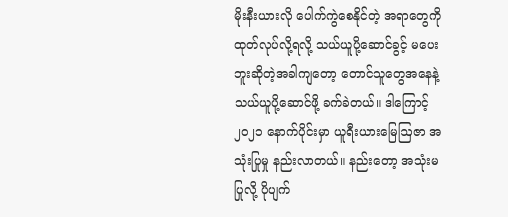မိုးနီးယားလို ပေါက်ကွဲစေနိုင်တဲ့ အရာတွေကို ထုတ်လုပ်လို့ရလို့ သယ်ယူပို့ဆောင်ခွင့် မပေးဘူးဆိုတဲ့အခါကျတော့ တောင်သူတွေအနေနဲ့ သယ်ယူပို့ဆောင်ဖို့ ခက်ခဲတယ်။ ဒါကြောင့် ၂၀၂၁ နောက်ပိုင်းမှာ ယူရီးယားမြေဩဇာ အသုံးပြုမှု နည်းလာတယ်။ နည်းတော့ အသုံးမပြုလို့ ပိုပျက်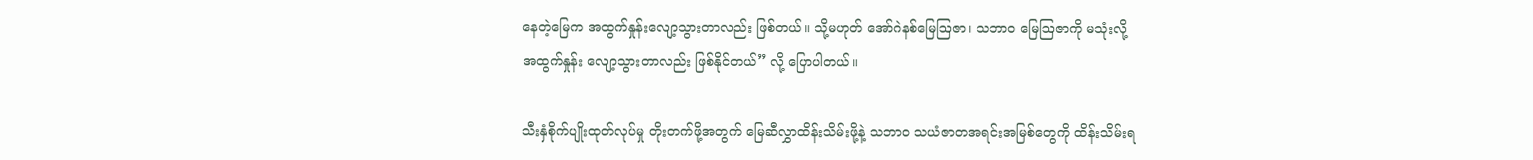နေတဲ့မြေက အထွက်နှုန်းလျော့သွားတာလည်း ဖြစ်တယ်။ သို့မဟုတ် အော်ဂဲနစ်မြေဩဇာ၊ သဘာဝ မြေဩဇာကို မသုံးလို့ အထွက်နှုန်း လျော့သွားတာလည်း ဖြစ်နိုင်တယ်” လို့ ပြောပါတယ်။

သီးနှံစိုက်ပျိုးထုတ်လုပ်မှု တိုးတက်ဖို့အတွက် မြေဆီလွှာထိန်းသိမ်းဖို့နဲ့ သဘာဝ သယံဇာတအရင်းအမြစ်တွေကို ထိန်းသိမ်းရ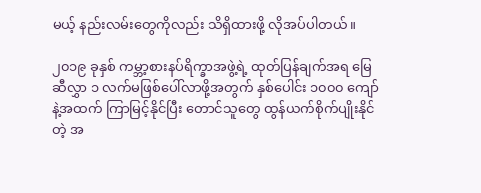မယ့် နည်းလမ်းတွေကိုလည်း သိရှိထားဖို့ လိုအပ်ပါတယ်။

၂၀၁၉ ခုနှစ် ကမ္ဘာ့စားနပ်ရိက္ခာအဖွဲ့ရဲ့ ထုတ်ပြန်ချက်အရ မြေဆီလွှာ ၁ လက်မဖြစ်ပေါ်လာဖို့အတွက် နှစ်ပေါင်း ၁၀၀၀ ကျော်နဲ့အထက် ကြာမြင့်နိုင်ပြီး တောင်သူတွေ ထွန်ယက်စိုက်ပျိုးနိုင်တဲ့ အ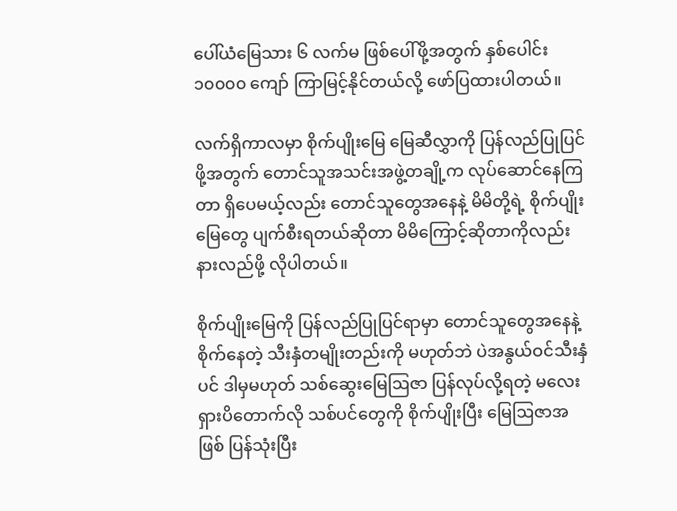ပေါ်ယံမြေသား ၆ လက်မ ဖြစ်ပေါ်ဖို့အတွက် နှစ်ပေါင်း ၁၀၀၀၀ ကျော် ကြာမြင့်နိုင်တယ်လို့ ဖော်ပြထားပါတယ်။

လက်ရှိကာလမှာ စိုက်ပျိုးမြေ မြေဆီလွှာကို ပြန်လည်ပြုပြင်ဖို့အတွက် တောင်သူအသင်းအဖွဲ့တချို့က လုပ်ဆောင်နေကြတာ ရှိပေမယ့်လည်း တောင်သူတွေအနေနဲ့ မိမိတို့ရဲ့ စိုက်ပျိုးမြေတွေ ပျက်စီးရတယ်ဆိုတာ မိမိကြောင့်ဆိုတာကိုလည်း နားလည်ဖို့ လိုပါတယ်။

စိုက်ပျိုးမြေကို ပြန်လည်ပြုပြင်ရာမှာ တောင်သူတွေအနေနဲ့ စိုက်နေတဲ့ သီးနှံတမျိုးတည်းကို မဟုတ်ဘဲ ပဲအနွယ်ဝင်သီးနှံပင် ဒါမှမဟုတ် သစ်ဆွေးမြေဩဇာ ပြန်လုပ်လို့ရတဲ့ မလေးရှားပိတောက်လို သစ်ပင်တွေကို စိုက်ပျိုးပြီး မြေဩဇာအဖြစ် ပြန်သုံးပြီး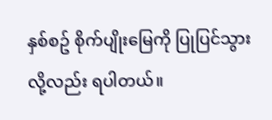နှစ်စဥ် စိုက်ပျိုးမြေကို ပြုပြင်သွားလို့လည်း ရပါတယ်။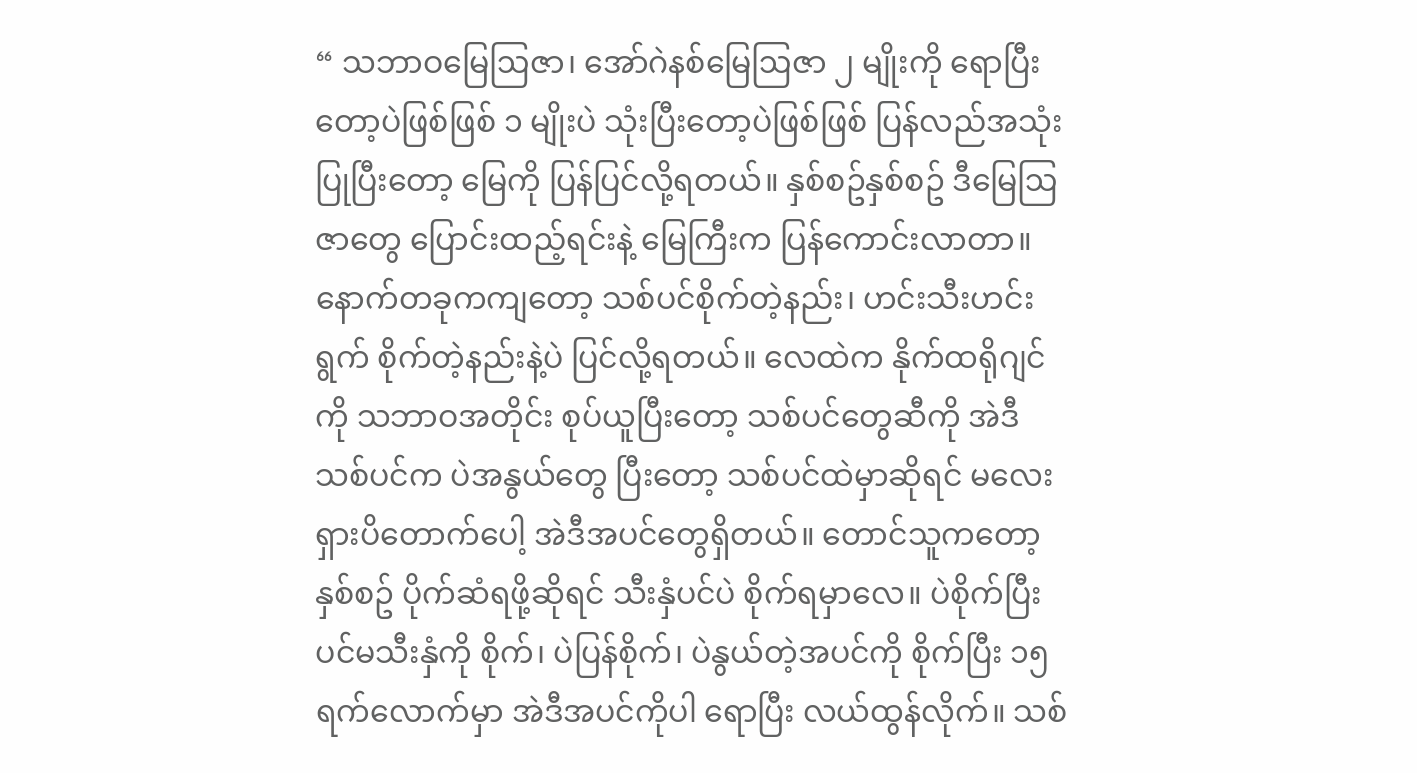“ သဘာဝမြေဩဇာ၊ အော်ဂဲနစ်မြေဩဇာ ၂ မျိုးကို ရောပြီးတော့ပဲဖြစ်ဖြစ် ၁ မျိုးပဲ သုံးပြီးတော့ပဲဖြစ်ဖြစ် ပြန်လည်အသုံးပြုပြီးတော့ မြေကို ပြန်ပြင်လို့ရတယ်။ နှစ်စဥ်နှစ်စဥ် ဒီမြေဩဇာတွေ ပြောင်းထည့်ရင်းနဲ့ မြေကြီးက ပြန်ကောင်းလာတာ။ နောက်တခုကကျတော့ သစ်ပင်စိုက်တဲ့နည်း၊ ဟင်းသီးဟင်းရွက် စိုက်တဲ့နည်းနဲ့ပဲ ပြင်လို့ရတယ်။ လေထဲက နိုက်ထရိုဂျင်ကို သဘာဝအတိုင်း စုပ်ယူပြီးတော့ သစ်ပင်တွေဆီကို အဲဒီသစ်ပင်က ပဲအနွယ်တွေ ပြီးတော့ သစ်ပင်ထဲမှာဆိုရင် မလေးရှားပိတောက်ပေါ့ အဲဒီအပင်တွေရှိတယ်။ တောင်သူကတော့ နှစ်စဥ် ပိုက်ဆံရဖို့ဆိုရင် သီးနှံပင်ပဲ စိုက်ရမှာလေ။ ပဲစိုက်ပြီး ပင်မသီးနှံကို စိုက်၊ ပဲပြန်စိုက်၊ ပဲနွယ်တဲ့အပင်ကို စိုက်ပြီး ၁၅ ရက်လောက်မှာ အဲဒီအပင်ကိုပါ ရောပြီး လယ်ထွန်လိုက်။ သစ်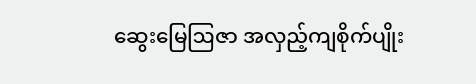ဆွေးမြေဩဇာ အလှည့်ကျစိုက်ပျိုး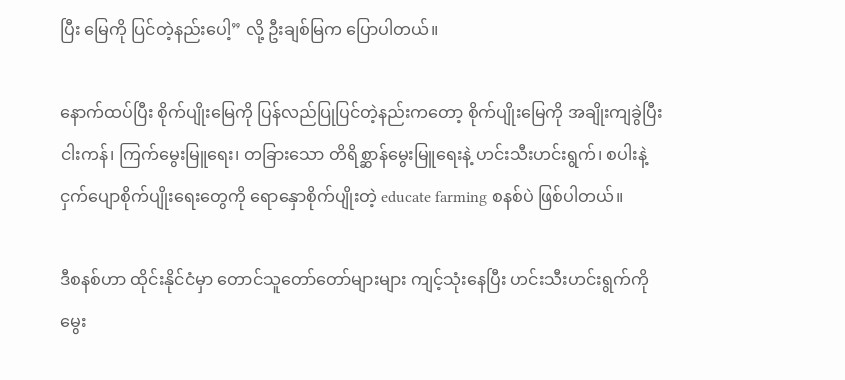ပြီး မြေကို ပြင်တဲ့နည်းပေါ့” လို့ ဦးချစ်မြက ပြောပါတယ်။

နောက်ထပ်ပြီး စိုက်ပျိုးမြေကို ပြန်လည်ပြုပြင်တဲ့နည်းကတော့ စိုက်ပျိုးမြေကို အချိုးကျခွဲပြီး ငါးကန်၊ ကြက်မွေးမြူရေး၊ တခြားသော တိရိစ္ဆာန်မွေးမြူရေးနဲ့ ဟင်းသီးဟင်းရွက်၊ စပါးနဲ့ ငှက်ပျောစိုက်ပျိုးရေးတွေကို ရောနှောစိုက်ပျိုးတဲ့ educate farming စနစ်ပဲ ဖြစ်ပါတယ်။

ဒီစနစ်ဟာ ထိုင်းနိုင်ငံမှာ တောင်သူတော်တော်များများ ကျင့်သုံးနေပြီး ဟင်းသီးဟင်းရွက်ကို မွေး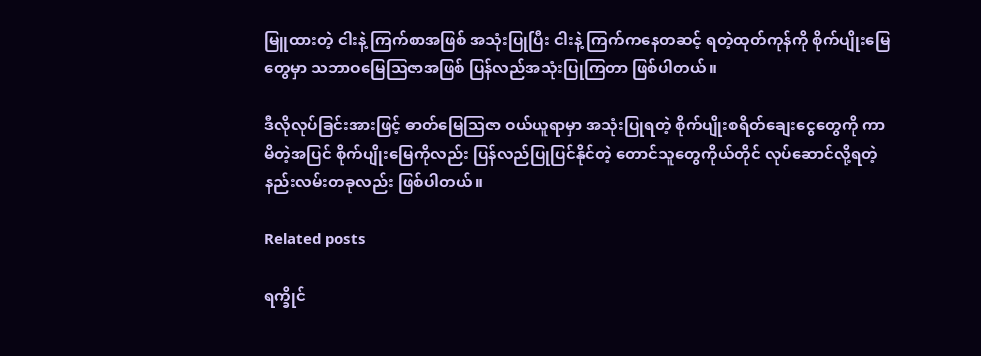မြူထားတဲ့ ငါးနဲ့ ကြက်စာအဖြစ် အသုံးပြုပြီး ငါးနဲ့ ကြက်ကနေတဆင့် ရတဲ့ထုတ်ကုန်ကို စိုက်ပျိုးမြေတွေမှာ သဘာဝမြေဩဇာအဖြစ် ပြန်လည်အသုံးပြုကြတာ ဖြစ်ပါတယ်။

ဒီလိုလုပ်ခြင်းအားဖြင့် ဓာတ်မြေဩဇာ ဝယ်ယူရာမှာ အသုံးပြုရတဲ့ စိုက်ပျိုးစရိတ်ချေးငွေတွေကို ကာမိတဲ့အပြင် စိုက်ပျိုးမြေကိုလည်း ပြန်လည်ပြုပြင်နိုင်တဲ့ တောင်သူတွေကိုယ်တိုင် လုပ်ဆောင်လို့ရတဲ့ နည်းလမ်းတခုလည်း ဖြစ်ပါတယ်။

Related posts

ရက္ခိုင်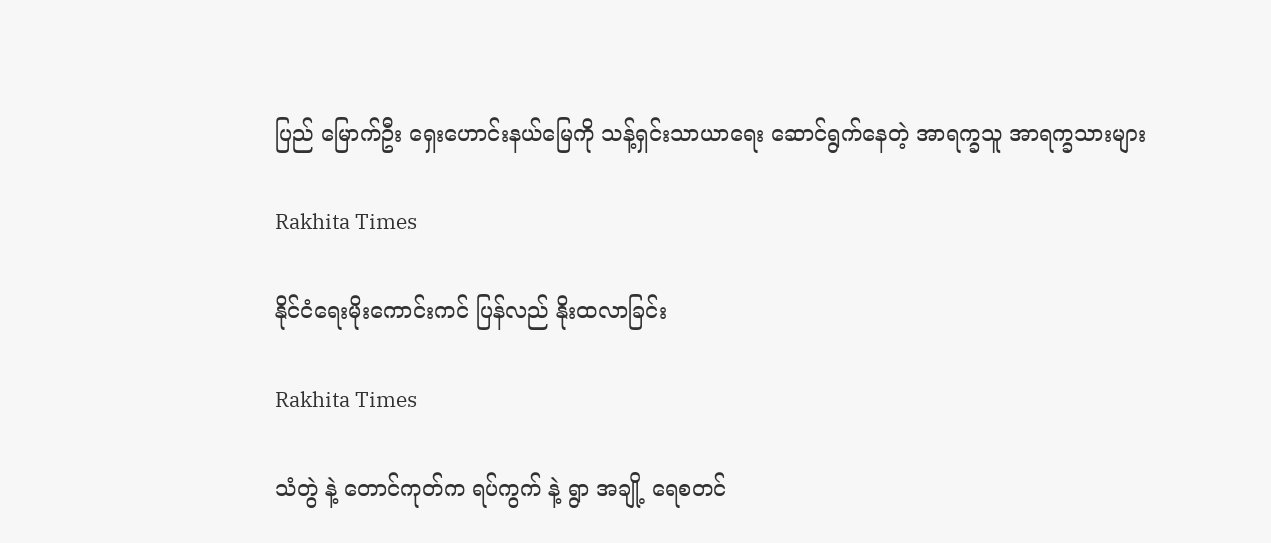ပြည် မြောက်ဦး ရှေးဟောင်းနယ်မြေကို သန့်ရှင်းသာယာရေး ဆောင်ရွက်နေတဲ့ အာရက္ခသူ အာရက္ခသားများ

Rakhita Times

နိုင်ငံ‌ရေးမိုးကောင်းကင် ပြန်လည် နိုးထလာခြင်း

Rakhita Times

သံတွဲ နဲ့ တောင်ကုတ်က ရပ်ကွက် နဲ့ ရွာ အချို့ ရေစတင်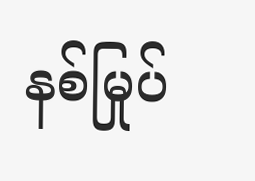နစ်မြုပ်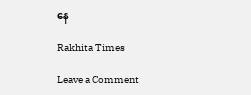နေ

Rakhita Times

Leave a Comment